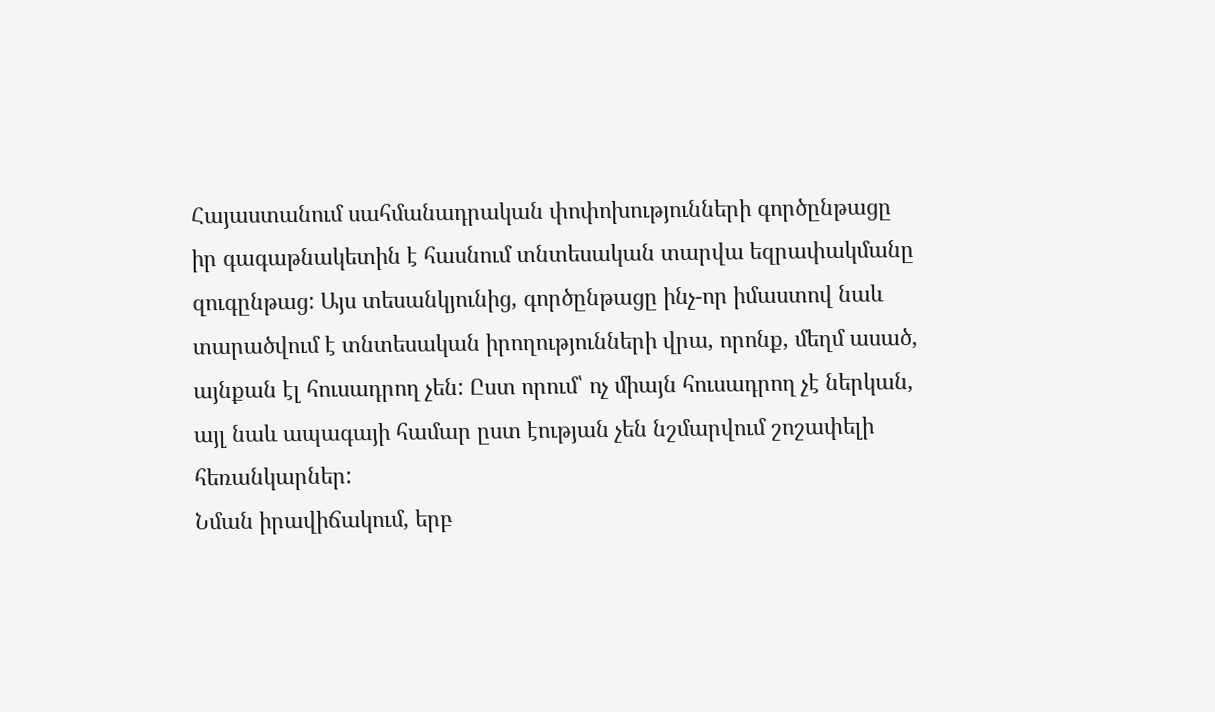Հայաստանում սահմանադրական փոփոխությունների գործընթացը իր գագաթնակետին է հասնում տնտեսական տարվա եզրափակմանը զուգընթաց: Այս տեսանկյունից, գործընթացը ինչ-որ իմաստով նաև տարածվում է տնտեսական իրողությունների վրա, որոնք, մեղմ ասած, այնքան էլ հուսադրող չեն: Ըստ որում՝ ոչ միայն հուսադրող չէ ներկան, այլ նաև ապագայի համար ըստ էության չեն նշմարվում շոշափելի հեռանկարներ:
Նման իրավիճակում, երբ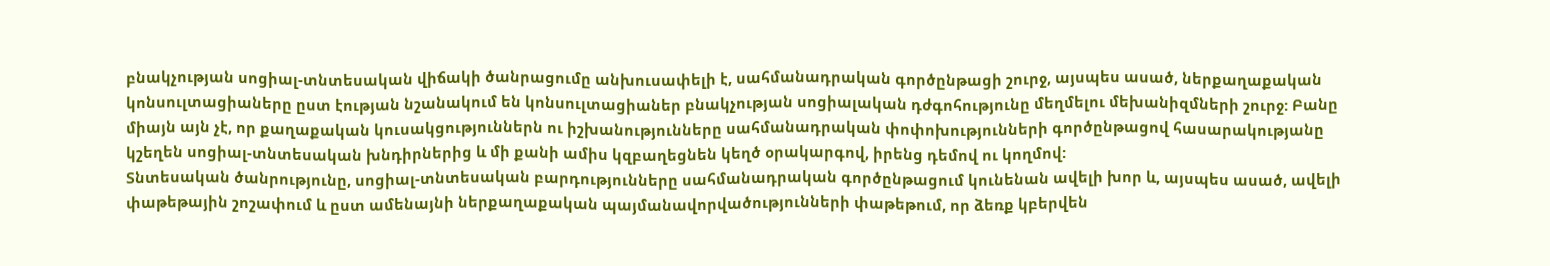բնակչության սոցիալ-տնտեսական վիճակի ծանրացումը անխուսափելի է, սահմանադրական գործընթացի շուրջ, այսպես ասած, ներքաղաքական կոնսուլտացիաները ըստ էության նշանակում են կոնսուլտացիաներ բնակչության սոցիալական դժգոհությունը մեղմելու մեխանիզմների շուրջ: Բանը միայն այն չէ, որ քաղաքական կուսակցություններն ու իշխանությունները սահմանադրական փոփոխությունների գործընթացով հասարակությանը կշեղեն սոցիալ-տնտեսական խնդիրներից և մի քանի ամիս կզբաղեցնեն կեղծ օրակարգով, իրենց դեմով ու կողմով:
Տնտեսական ծանրությունը, սոցիալ-տնտեսական բարդությունները սահմանադրական գործընթացում կունենան ավելի խոր և, այսպես ասած, ավելի փաթեթային շոշափում և ըստ ամենայնի ներքաղաքական պայմանավորվածությունների փաթեթում, որ ձեռք կբերվեն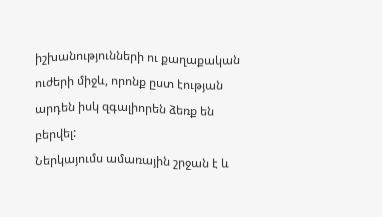իշխանությունների ու քաղաքական ուժերի միջև, որոնք ըստ էության արդեն իսկ զգալիորեն ձեռք են բերվել:
Ներկայումս ամառային շրջան է և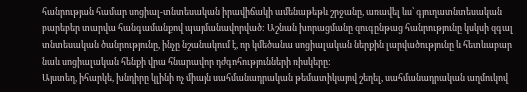հանրության համար սոցիալ-տնտեսական իրավիճակի ամենաթեթև շրջանը, առավել ևս՝ գյուղատնտեսական բարեբեր տարվա հանգամանքով պայմանավորված: Աշնան խորացմանը զուգընթաց հանրությունը կսկսի զգալ տնտեսական ծանրությունը, ինչը նշանակում է, որ կմեծանա սոցիալական ներքին լարվածությունը և հետևաբար նաև սոցիալական հենքի վրա հնարավոր դժգոհությունների ռիսկերը:
Այստեղ, իհարկե, խնդիրը կլինի ոչ միայն սահմանադրական թեմատիկայով շեղել, սահմանադրական աղմուկով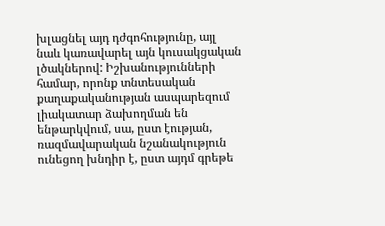խլացնել այդ դժգոհությունը, այլ նաև կառավարել այն կուսակցական լծակներով: Իշխանությունների համար, որոնք տնտեսական քաղաքականության ասպարեզում լիակատար ձախողման են ենթարկվում, սա, ըստ էության, ռազմավարական նշանակություն ունեցող խնդիր է, ըստ այդմ գրեթե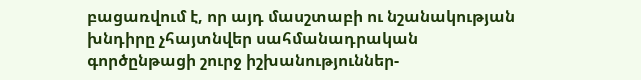բացառվում է, որ այդ մասշտաբի ու նշանակության խնդիրը չհայտնվեր սահմանադրական գործընթացի շուրջ իշխանություններ-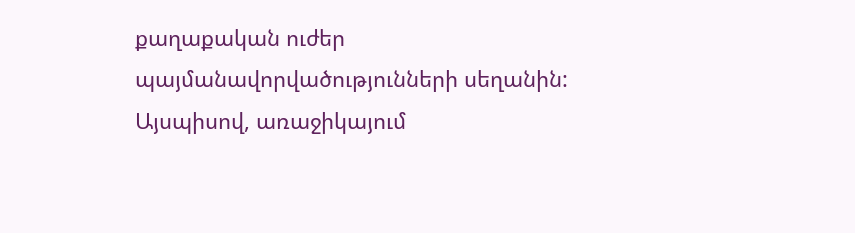քաղաքական ուժեր պայմանավորվածությունների սեղանին:
Այսպիսով, առաջիկայում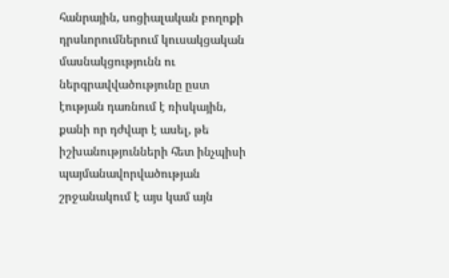հանրային, սոցիալական բողոքի դրսևորումներում կուսակցական մասնակցությունն ու ներգրավվածությունը ըստ էության դառնում է ռիսկային, քանի որ դժվար է ասել, թե իշխանությունների հետ ինչպիսի պայմանավորվածության շրջանակում է այս կամ այն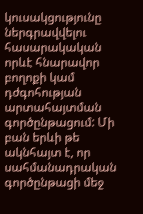կուսակցությունը ներգրավվելու հասարակական որևէ հնարավոր բողոքի կամ դժգոհության արտահայտման գործընթացում: Մի բան երևի թե ակնհայտ է, որ սահմանադրական գործընթացի մեջ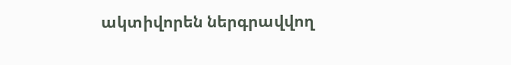ակտիվորեն ներգրավվող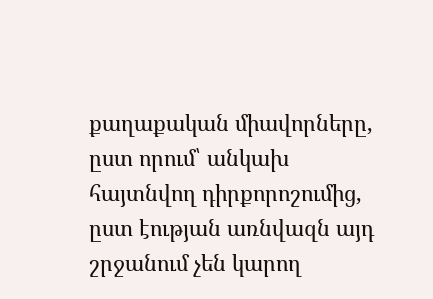քաղաքական միավորները, ըստ որում՝ անկախ հայտնվող դիրքորոշումից, ըստ էության առնվազն այդ շրջանում չեն կարող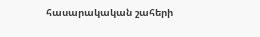հասարակական շահերի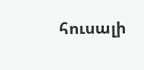հուսալի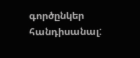գործընկեր հանդիսանալ: